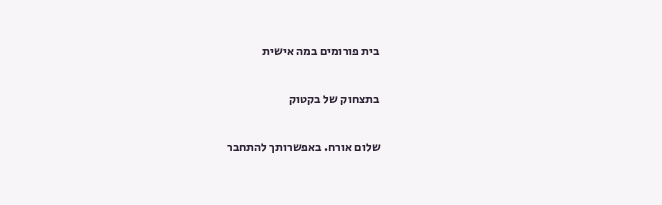בית פורומים במה אישית

בתצחוק של בקטוק

שלום אורח. באפשרותך להתחבר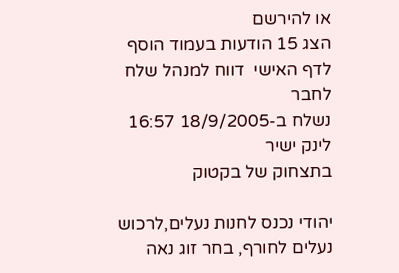או להירשם
הצג 15 הודעות בעמוד הוסף לדף האישי  דווח למנהל שלח לחבר
נשלח ב-18/9/2005 16:57 לינק ישיר
בתצחוק של בקטוק

יהודי נכנס לחנות נעלים,לרכוש נעלים לחורף, בחר זוג נאה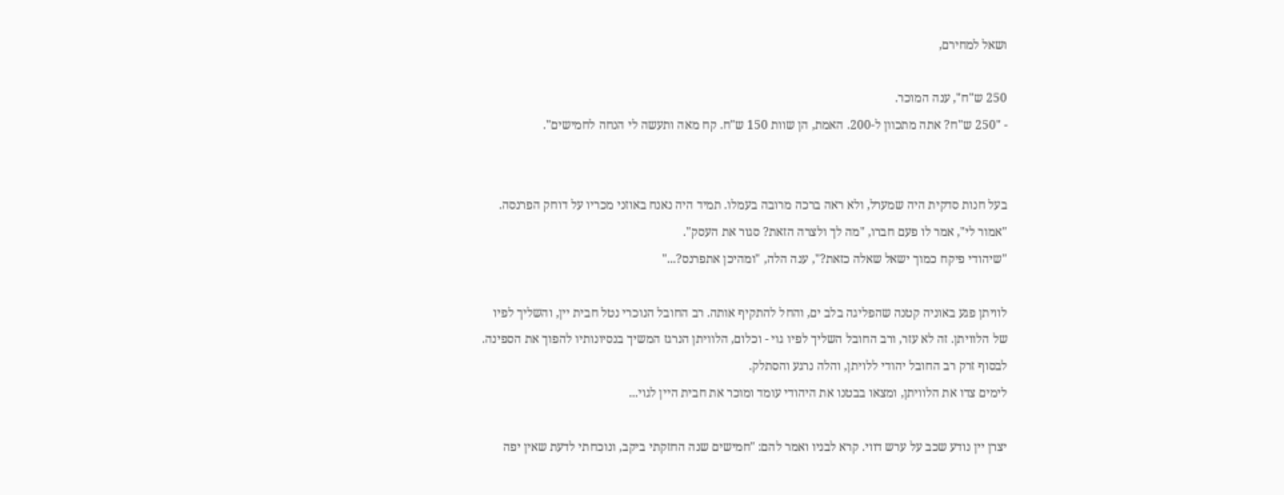ושאל למחירם,

250 ש"ח", ענה המוכר.
- "250 ש"ח? אתה מתכוון ל-200. האמת, הן שוות 150 ש"ח. קח מאה ותעשה לי הנחה לחמישים".


בעל חנות סדקית היה שמערל, ולא ראה ברכה מרובה בעמלו. תמיד היה נאנח באוזני מכריו על דוחק הפרנסה.
"אמור לי", אמר לו פעם חברו, "מה לך ולצרה הזאת? סגור את העסק".
"שיהודי פיקח כמוך ישאל שאלה כזאת?", ענה הלה, "ומהיכן אתפרנס?..."

לוויתן פגע באוניה קטנה שהפליגה בלב ים, והחל להתקיף אותה. רב החובל הנוכרי נטל חבית יין, והשליך לפיו של הלוויתן. זה לא עזר, ורב החובל השליך לפיו גוי - וכלום, הלוויתן הנרגז המשיך בנסיונותיו להפוך את הספינה. לבסוף זרק רב החובל יהודי ללויתן, והלה נרגע והסתלק.
לימים צדו את הלוויתן, ומצאו בבטנו את היהודי עומד ומוכר את חבית היין לגוי...

יצרן יין נודע שכב על ערש דווי. קרא לבניו ואמר להם: "חמישים שנה החזקתי ביקב, ונוכחתי לדעת שאין יפה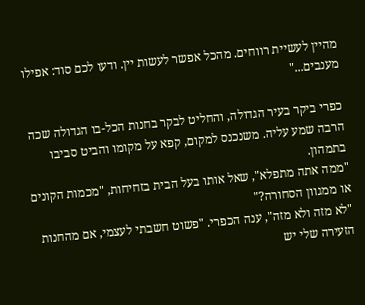מהיין לעשיית רווחים. מהכל אפשר לעשות יין. ודעו לכם סוד: אפילו מענבים..."

כפרי ביקר בעיר הגדולה, והחליט לבקר בחנות הכל-בו הגדולה שכה הרבה שמע עליה. משנכנס למקום, קפא על מקומו והביט סביבו בתמהון.
"ממה אתה מתפלא", שאל אותו בעל הבית בזחיחות, "מכמות הקונים או ממגוון הסחורה?"
"לא מזה ולא מזה", ענה הכפרי. "פשוט חשבתי לעצמי, אם מהחנות הזעירה שלי יש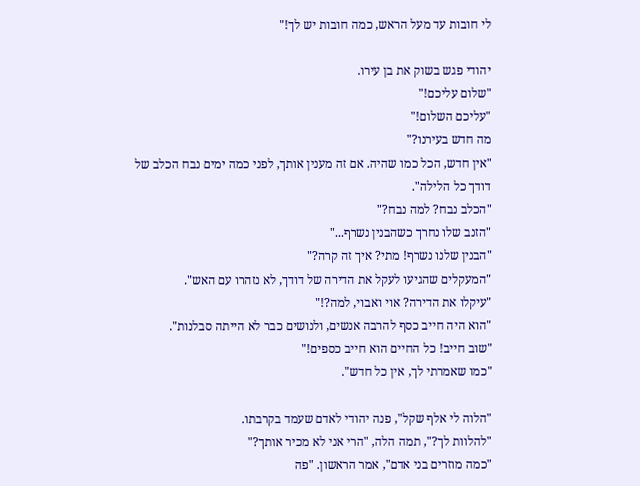לי חובות עד מעל הראש, כמה חובות יש לך!"

יהודי פגש בשוק את בן עירו.
"שלום עליכם!"
"עליכם השלום!"
מה חדש בעירנו?"
"אין חדש, הכל כמו שהיה. אם זה מענין אותך, לפני כמה ימים נבח הכלב של דודך כל הלילה".
"הכלב נבח? למה נבח?"
"הזנב שלו נחרך כשהבנין נשרף..."
"הבנין שלנו נשרף! מתי? איך זה קרה?"
"המעקלים שהגיעו לעקל את הדירה של דודך, לא נזהרו עם האש".
"עיקלו את הדירה? אוי ואבוי, למה?!"
"הוא היה חייב כסף להרבה אנשים, ולנושים כבר לא הייתה סבלנות".
"שוב חייב! כל החיים הוא חייב כספים!"
"כמו שאמרתי לך, אין כל חדש".

"הלוה לי אלף שקל", פנה יהודי לאדם שעמד בקרבתו.
"להלוות לך?", תמה הלה, "הרי אני לא מכיר אותך?"
"כמה מוזרים בני אדם", אמר הראשון. "פה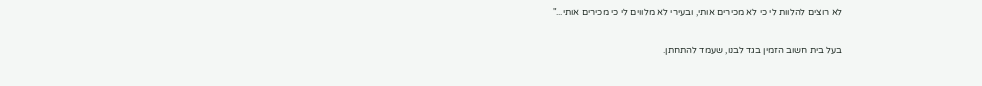לא רוצים להלוות לי כי לא מכירים אותי, ובעירי לא מלווים לי כי מכירים אותי..."

בעל בית חשוב הזמין בגד לבנו, שעמד להתחתן.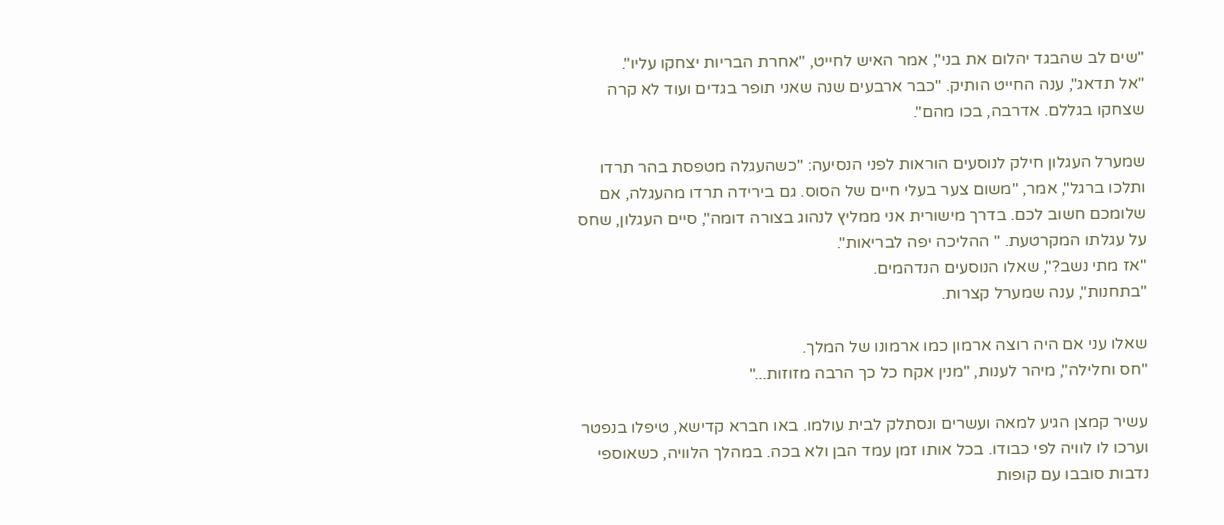"שים לב שהבגד יהלום את בני", אמר האיש לחייט, "אחרת הבריות יצחקו עליו".
"אל תדאג", ענה החייט הותיק. "כבר ארבעים שנה שאני תופר בגדים ועוד לא קרה שצחקו בגללם. אדרבה, בכו מהם".

שמערל העגלון חילק לנוסעים הוראות לפני הנסיעה: "כשהעגלה מטפסת בהר תרדו ותלכו ברגל", אמר, "משום צער בעלי חיים של הסוס. גם בירידה תרדו מהעגלה, אם שלומכם חשוב לכם. בדרך מישורית אני ממליץ לנהוג בצורה דומה", סיים העגלון, שחס על עגלתו המקרטעת. " ההליכה יפה לבריאות".
"אז מתי נשב?", שאלו הנוסעים הנדהמים.
"בתחנות", ענה שמערל קצרות.

שאלו עני אם היה רוצה ארמון כמו ארמונו של המלך.
"חס וחלילה", מיהר לענות, "מנין אקח כל כך הרבה מזוזות..."

עשיר קמצן הגיע למאה ועשרים ונסתלק לבית עולמו. באו חברא קדישא, טיפלו בנפטר וערכו לו לוויה לפי כבודו. בכל אותו זמן עמד הבן ולא בכה. במהלך הלוויה, כשאוספי נדבות סובבו עם קופות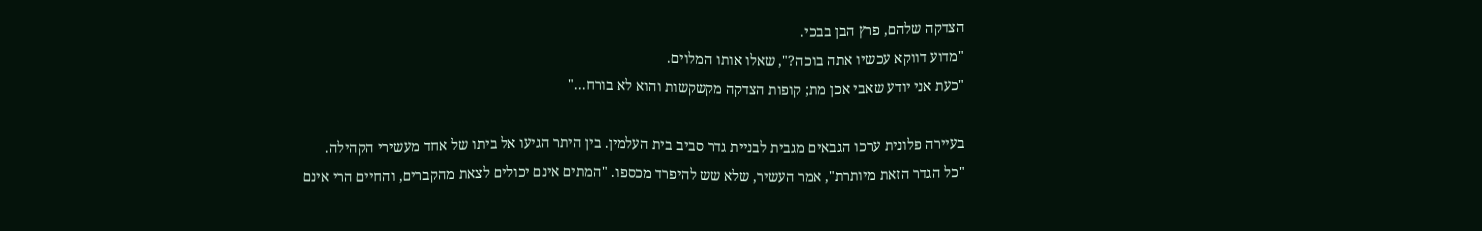הצדקה שלהם, פרץ הבן בבכי.
"מדוע דווקא עכשיו אתה בוכה?", שאלו אותו המלוים.
"כעת אני יודע שאבי אכן מת; קופות הצדקה מקשקשות והוא לא בורח..."

בעיירה פלונית ערכו הגבאים מגבית לבניית גדר סביב בית העלמין. בין היתר הגיעו אל ביתו של אחד מעשירי הקהילה.
"כל הגדר הזאת מיותרת", אמר העשיר, שלא שש להיפרד מכספו. "המתים אינם יכולים לצאת מהקברים, והחיים הרי אינם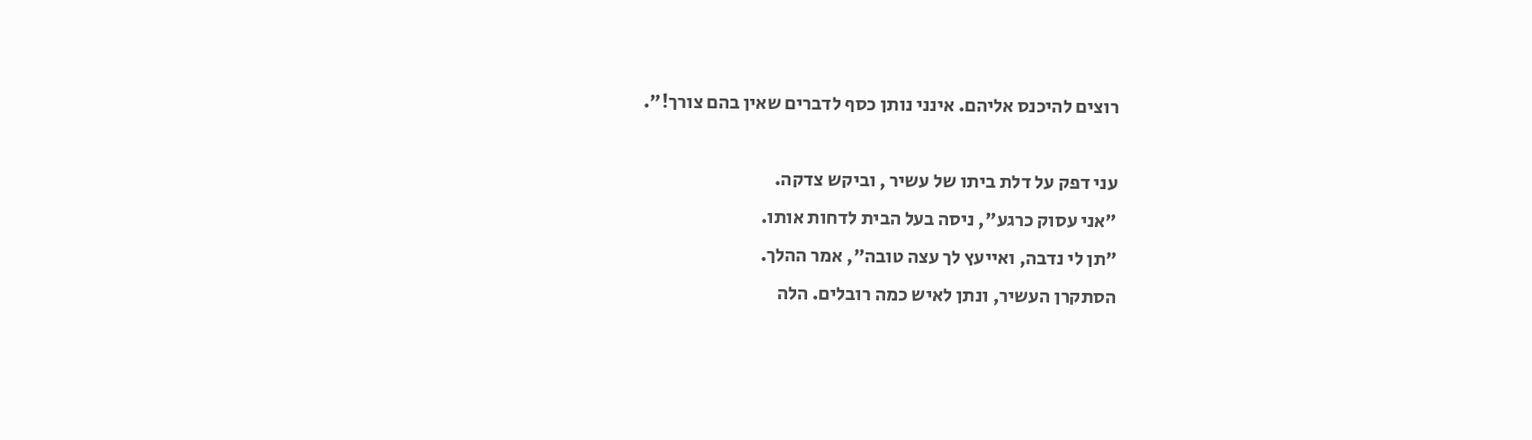רוצים להיכנס אליהם. אינני נותן כסף לדברים שאין בהם צורך!".

עני דפק על דלת ביתו של עשיר , וביקש צדקה.
"אני עסוק כרגע", ניסה בעל הבית לדחות אותו.
"תן לי נדבה, ואייעץ לך עצה טובה", אמר ההלך.
הסתקרן העשיר, ונתן לאיש כמה רובלים. הלה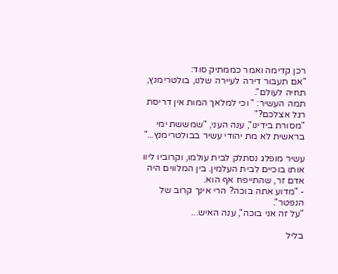רכן קדימה ואמר כממתיק סוד:
"אם תעבור דירה לעיירה שלנו, בולטרימנץ, תחיה לעולם".
תמה העשיר: " וכי למלאך המות אין דריסת רגל אצלכם?"
"מסורת בידינו", ענה העני, "שמששת ימי בראשית לא מת יהודי עשיר בבולטרימנץ..."

עשיר מופלג נסתלק לבית עולמו, וקרוביו ליוו אותו בוכיים לבית העלמין. בין המלווים היה אדם זר, שהתייפח אף הוא.
- "מדוע אתה בוכה? הרי אינך קרוב של הנפטר".
"על זה אני בוכה", ענה האיש...

בליל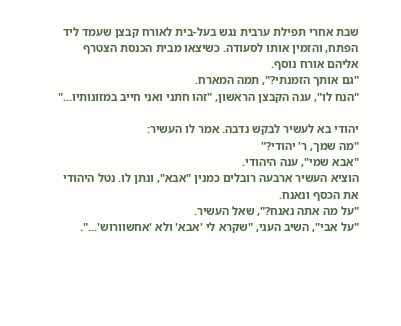שבת אחרי תפילת ערבית נגש בעל-בית לאורח קבצן שעמד ליד הפתח, והזמין אותו לסעודה. כשיצאו מבית הכנסת הצטרף אליהם אורח נוסף.
"גם אותך הזמנתי?", תמה המארח.
"הנח לו", ענה הקבצן הראשון, "זהו חתני ואני חייב במזונותיו..."

יהודי בא לעשיר לבקש נדבה. אמר לו העשיר:
"מה שמך, ר' יהודי?"
"אבא שמי", ענה היהודי.
הוציא העשיר ארבעה רובלים כמנין "אבא", ונתן לו. נטל היהודי את הכסף ונאנח.
"על מה אתה נאנח?", שאל העשיר.
"על אבי", השיב העני, "שקרא לי 'אבא' ולא 'אחשוורוש'...".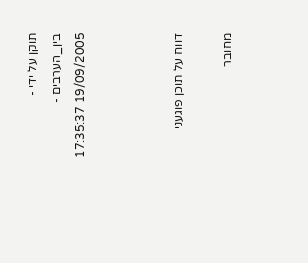תוקן על ידי - בין_הערבים - 19/09/2005 17:35:37



דווח על תוכן פוגעני

מחובר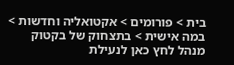בית > פורומים > אקטואליה וחדשות > במה אישית > בתצחוק של בקטוק
מנהל לחץ כאן לנעילת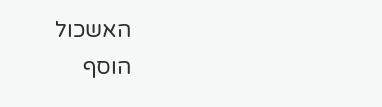האשכול
הוסף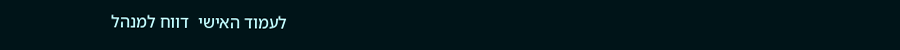לעמוד האישי  דווח למנהל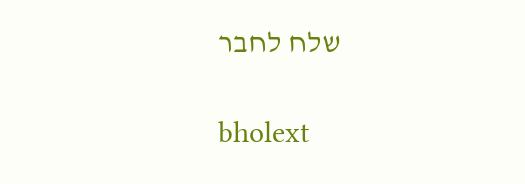שלח לחבר

bholext